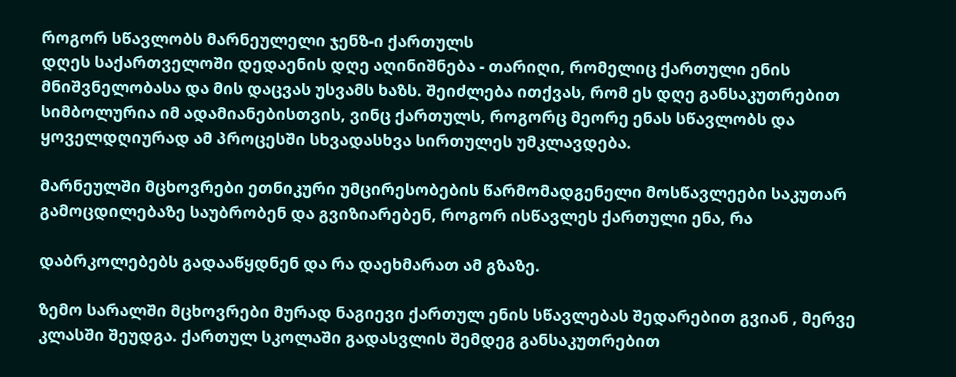როგორ სწავლობს მარნეულელი ჯენზ-ი ქართულს
დღეს საქართველოში დედაენის დღე აღინიშნება - თარიღი, რომელიც ქართული ენის მნიშვნელობასა და მის დაცვას უსვამს ხაზს. შეიძლება ითქვას, რომ ეს დღე განსაკუთრებით სიმბოლურია იმ ადამიანებისთვის, ვინც ქართულს, როგორც მეორე ენას სწავლობს და ყოველდღიურად ამ პროცესში სხვადასხვა სირთულეს უმკლავდება.

მარნეულში მცხოვრები ეთნიკური უმცირესობების წარმომადგენელი მოსწავლეები საკუთარ გამოცდილებაზე საუბრობენ და გვიზიარებენ, როგორ ისწავლეს ქართული ენა, რა

დაბრკოლებებს გადააწყდნენ და რა დაეხმარათ ამ გზაზე.

ზემო სარალში მცხოვრები მურად ნაგიევი ქართულ ენის სწავლებას შედარებით გვიან , მერვე კლასში შეუდგა. ქართულ სკოლაში გადასვლის შემდეგ განსაკუთრებით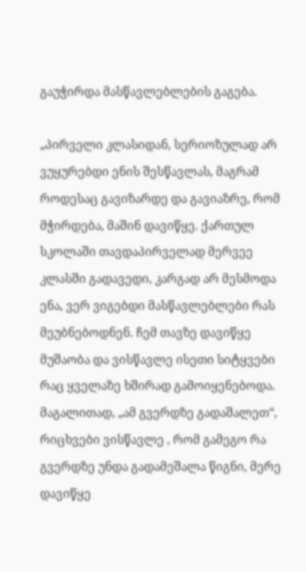გაუჭირდა მასწავლებლების გაგება.

„პირველი კლასიდან, სერიოზულად არ ვუყურებდი ენის შესწავლას, მაგრამ როდესაც გავიზარდე და გავიაზრე, რომ მჭირდება, მაშინ დავიწყე. ქართულ სკოლაში თავდაპირველად მერვეე კლასში გადავედი, კარგად არ მესმოდა ენა, ვერ ვიგებდი მასწავლებლები რას მეუბნებოდნენ. ჩემ თავზე დავიწყე მუშაობა და ვისწავლე ისეთი სიტყვები რაც ყველაზე ხშირად გამოიყენებოდა. მაგალითად, „ამ გვერდზე გადაშალეთ“, რიცხვები ვისწავლე , რომ გამეგო რა გვერდზე უნდა გადამეშალა წიგნი, მერე დავიწყე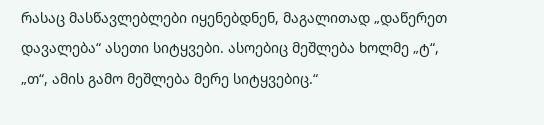რასაც მასწავლებლები იყენებდნენ, მაგალითად „დაწერეთ დავალება“ ასეთი სიტყვები. ასოებიც მეშლება ხოლმე „ტ“, „თ“, ამის გამო მეშლება მერე სიტყვებიც.“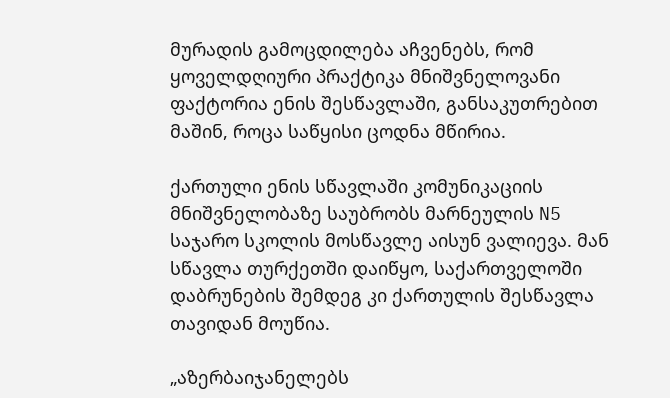მურადის გამოცდილება აჩვენებს, რომ ყოველდღიური პრაქტიკა მნიშვნელოვანი ფაქტორია ენის შესწავლაში, განსაკუთრებით მაშინ, როცა საწყისი ცოდნა მწირია.

ქართული ენის სწავლაში კომუნიკაციის მნიშვნელობაზე საუბრობს მარნეულის N5 საჯარო სკოლის მოსწავლე აისუნ ვალიევა. მან სწავლა თურქეთში დაიწყო, საქართველოში დაბრუნების შემდეგ კი ქართულის შესწავლა თავიდან მოუწია.

„აზერბაიჯანელებს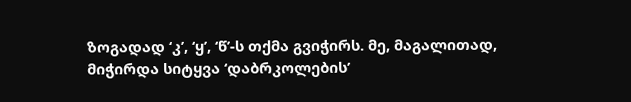ზოგადად ‘კ’, ‘ყ’, ‘წ’-ს თქმა გვიჭირს. მე, მაგალითად, მიჭირდა სიტყვა ‘დაბრკოლების’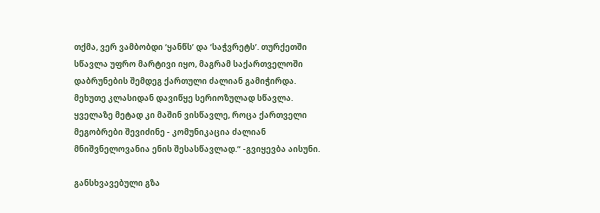თქმა, ვერ ვამბობდი ‘ყანწს’ და ‘საჭვრეტს’. თურქეთში სწავლა უფრო მარტივი იყო, მაგრამ საქართველოში დაბრუნების შემდეგ ქართული ძალიან გამიჭირდა. მეხუთე კლასიდან დავიწყე სერიოზულად სწავლა. ყველაზე მეტად კი მაშინ ვისწავლე, როცა ქართველი მეგობრები შევიძინე - კომუნიკაცია ძალიან მნიშვნელოვანია ენის შესასწავლად.“ -გვიყევბა აისუნი.

განსხვავებული გზა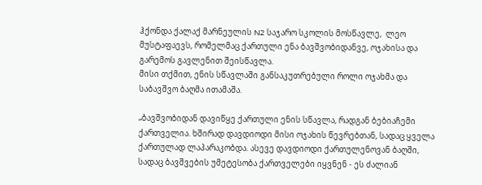ჰქონდა ქალაქ მარნეულის N2 საჯარო სკოლის მოსწავლე,  ლეო მუსტაფაევს, რომელმაც ქართული ენა ბავშვობიდანვე, ოჯახისა და გარემოს გავლენით შეისწავლა.
მისი თქმით, ენის სწავლაში განსაკუთრებული როლი ოჯახმა და საბავშვო ბაღმა ითამაშა.

„ბავშვობიდან დავიწყე ქართული ენის სწავლა, რადგან ბებიაჩემი ქართველია. ხშირად დავდიოდი მისი ოჯახის წევრებთან, სადაც ყველა ქართულად ლაპარაკობდა. ასევე დავდიოდი ქართულენოვან ბაღში, სადაც ბავშვების უმეტესობა ქართველები იყვნენ - ეს ძალიან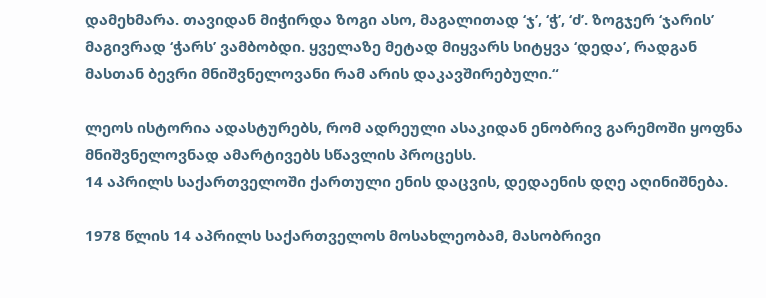დამეხმარა. თავიდან მიჭირდა ზოგი ასო, მაგალითად ‘ჯ’, ‘ჭ’, ‘ძ’. ზოგჯერ ‘ჯარის’ მაგივრად ‘ჭარს’ ვამბობდი. ყველაზე მეტად მიყვარს სიტყვა ‘დედა’, რადგან მასთან ბევრი მნიშვნელოვანი რამ არის დაკავშირებული.“

ლეოს ისტორია ადასტურებს, რომ ადრეული ასაკიდან ენობრივ გარემოში ყოფნა მნიშვნელოვნად ამარტივებს სწავლის პროცესს.
14 აპრილს საქართველოში ქართული ენის დაცვის, დედაენის დღე აღინიშნება.

1978 წლის 14 აპრილს საქართველოს მოსახლეობამ, მასობრივი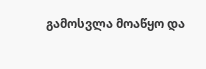გამოსვლა მოაწყო და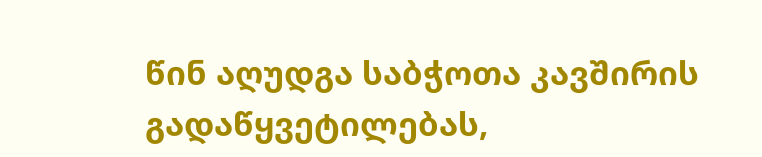წინ აღუდგა საბჭოთა კავშირის გადაწყვეტილებას,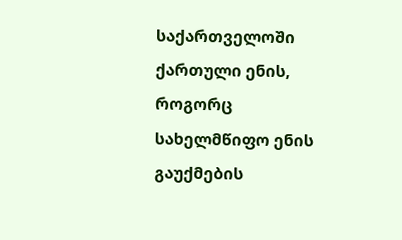საქართველოში ქართული ენის, როგორც სახელმწიფო ენის გაუქმების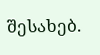შესახებ.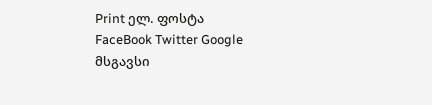Print ელ. ფოსტა
FaceBook Twitter Google
მსგავსი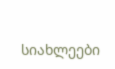სიახლეები